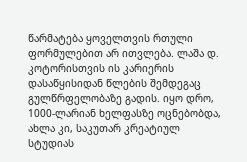წარმატება ყოველთვის რთული ფორმულებით არ ითვლება. ლაშა დ. კოტორისთვის ის კარიერის დასაწყისიდან წლების შემდეგაც გულწრფელობაზე გადის. იყო დრო, 1000-ლარიან ხელფასზე ოცნებობდა, ახლა კი, საკუთარ კრეატიულ სტუდიას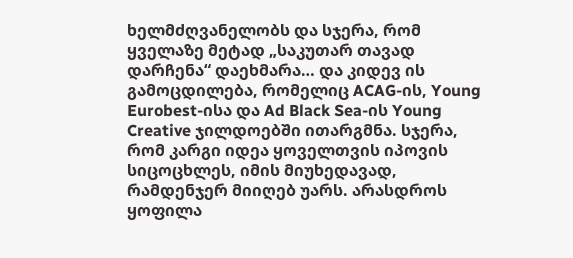ხელმძღვანელობს და სჯერა, რომ ყველაზე მეტად „საკუთარ თავად დარჩენა“ დაეხმარა… და კიდევ ის გამოცდილება, რომელიც ACAG-ის, Young Eurobest-ისა და Ad Black Sea-ის Young Creative ჯილდოებში ითარგმნა. სჯერა, რომ კარგი იდეა ყოველთვის იპოვის სიცოცხლეს, იმის მიუხედავად, რამდენჯერ მიიღებ უარს. არასდროს ყოფილა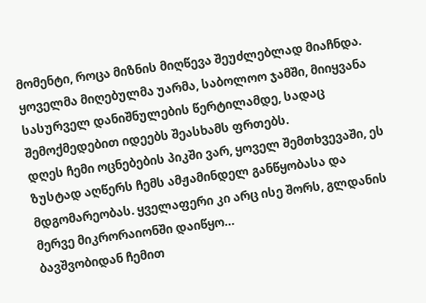მომენტი, როცა მიზნის მიღწევა შეუძლებლად მიაჩნდა. ყოველმა მიღებულმა უარმა, საბოლოო ჯამში, მიიყვანა სასურველ დანიშნულების წერტილამდე, სადაც შემოქმედებით იდეებს შეასხამს ფრთებს.
დღეს ჩემი ოცნებების პიკში ვარ, ყოველ შემთხვევაში, ეს ზუსტად აღწერს ჩემს ამჟამინდელ განწყობასა და მდგომარეობას. ყველაფერი კი არც ისე შორს, გლდანის მერვე მიკრორაიონში დაიწყო…
ბავშვობიდან ჩემით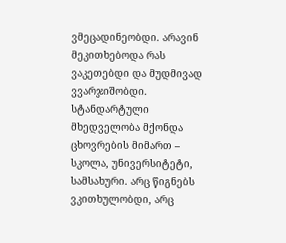ვმეცადინეობდი. არავინ მეკითხებოდა რას ვაკეთებდი და მუდმივად ვვარჯიშობდი. სტანდარტული მხედველობა მქონდა ცხოვრების მიმართ – სკოლა, უნივერსიტეტი, სამსახური. არც წიგნებს ვკითხულობდი, არც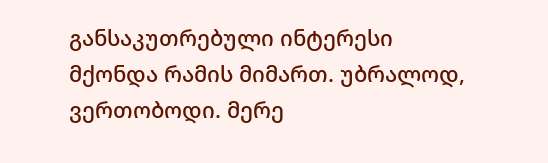განსაკუთრებული ინტერესი მქონდა რამის მიმართ. უბრალოდ, ვერთობოდი. მერე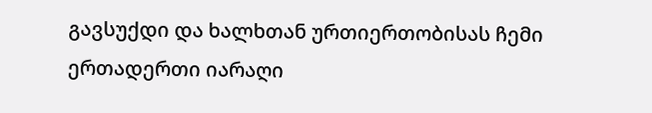გავსუქდი და ხალხთან ურთიერთობისას ჩემი ერთადერთი იარაღი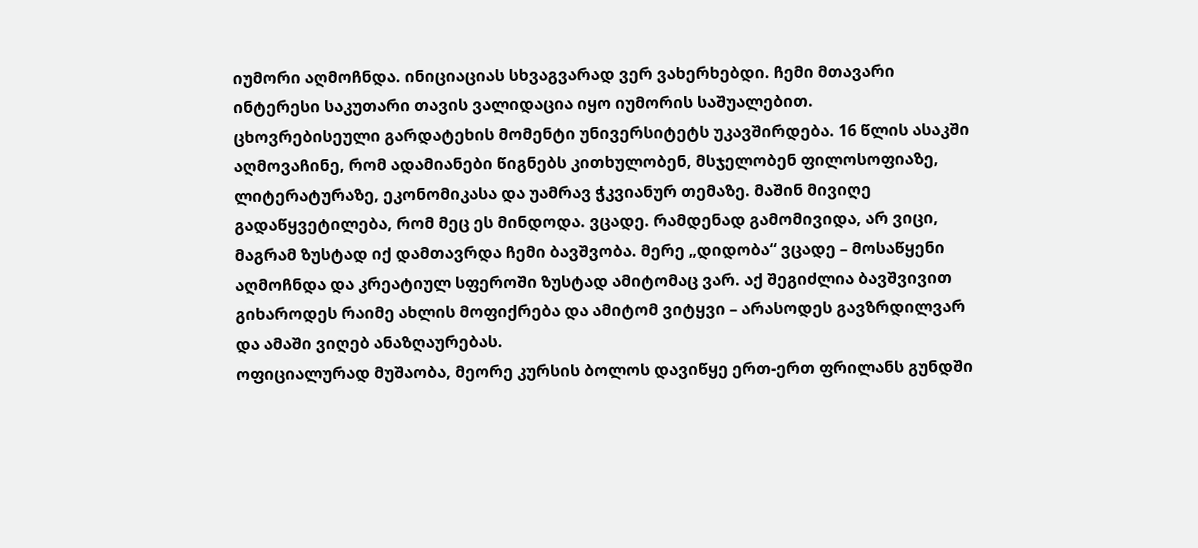იუმორი აღმოჩნდა. ინიციაციას სხვაგვარად ვერ ვახერხებდი. ჩემი მთავარი ინტერესი საკუთარი თავის ვალიდაცია იყო იუმორის საშუალებით.
ცხოვრებისეული გარდატეხის მომენტი უნივერსიტეტს უკავშირდება. 16 წლის ასაკში აღმოვაჩინე, რომ ადამიანები წიგნებს კითხულობენ, მსჯელობენ ფილოსოფიაზე, ლიტერატურაზე, ეკონომიკასა და უამრავ ჭკვიანურ თემაზე. მაშინ მივიღე გადაწყვეტილება, რომ მეც ეს მინდოდა. ვცადე. რამდენად გამომივიდა, არ ვიცი, მაგრამ ზუსტად იქ დამთავრდა ჩემი ბავშვობა. მერე „დიდობა“ ვცადე – მოსაწყენი აღმოჩნდა და კრეატიულ სფეროში ზუსტად ამიტომაც ვარ. აქ შეგიძლია ბავშვივით გიხაროდეს რაიმე ახლის მოფიქრება და ამიტომ ვიტყვი – არასოდეს გავზრდილვარ და ამაში ვიღებ ანაზღაურებას.
ოფიციალურად მუშაობა, მეორე კურსის ბოლოს დავიწყე ერთ-ერთ ფრილანს გუნდში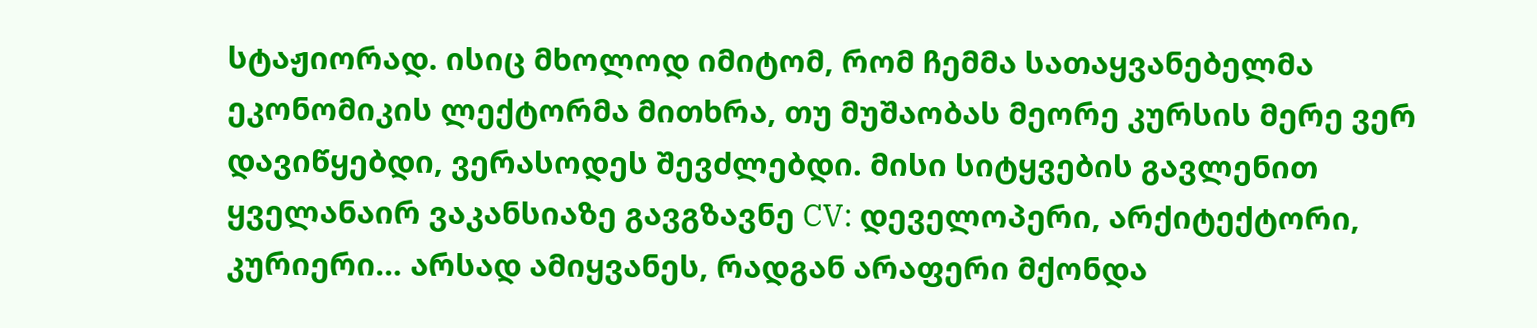სტაჟიორად. ისიც მხოლოდ იმიტომ, რომ ჩემმა სათაყვანებელმა ეკონომიკის ლექტორმა მითხრა, თუ მუშაობას მეორე კურსის მერე ვერ დავიწყებდი, ვერასოდეს შევძლებდი. მისი სიტყვების გავლენით ყველანაირ ვაკანსიაზე გავგზავნე CV: დეველოპერი, არქიტექტორი, კურიერი… არსად ამიყვანეს, რადგან არაფერი მქონდა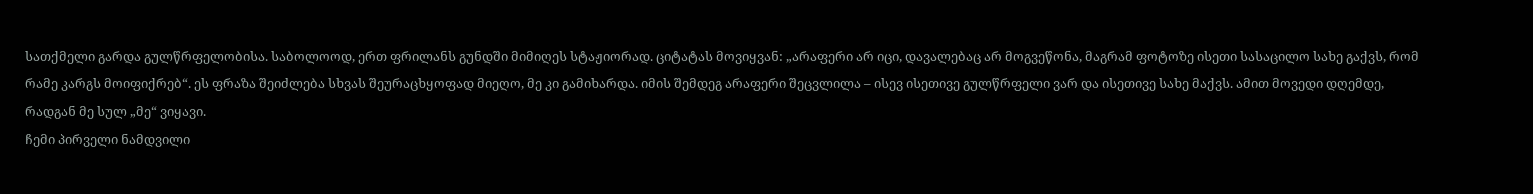სათქმელი გარდა გულწრფელობისა. საბოლოოდ, ერთ ფრილანს გუნდში მიმიღეს სტაჟიორად. ციტატას მოვიყვან: „არაფერი არ იცი, დავალებაც არ მოგვეწონა, მაგრამ ფოტოზე ისეთი სასაცილო სახე გაქვს, რომ რამე კარგს მოიფიქრებ“. ეს ფრაზა შეიძლება სხვას შეურაცხყოფად მიეღო, მე კი გამიხარდა. იმის შემდეგ არაფერი შეცვლილა – ისევ ისეთივე გულწრფელი ვარ და ისეთივე სახე მაქვს. ამით მოვედი დღემდე, რადგან მე სულ „მე“ ვიყავი.
ჩემი პირველი ნამდვილი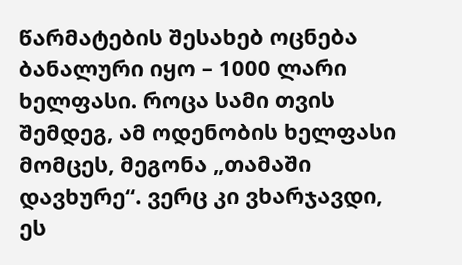წარმატების შესახებ ოცნება ბანალური იყო – 1000 ლარი ხელფასი. როცა სამი თვის შემდეგ, ამ ოდენობის ხელფასი მომცეს, მეგონა „თამაში დავხურე“. ვერც კი ვხარჯავდი, ეს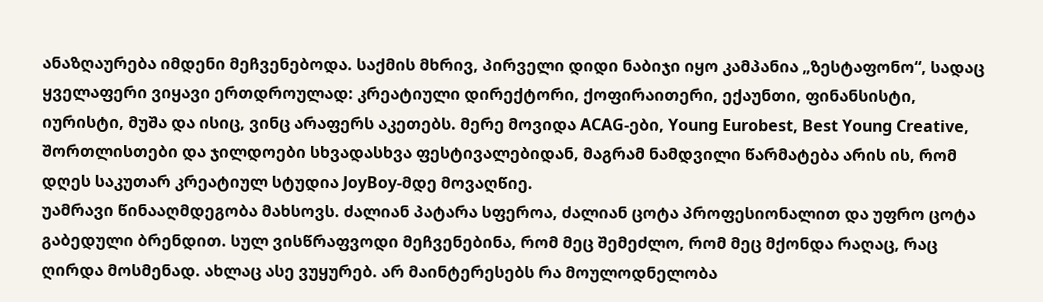ანაზღაურება იმდენი მეჩვენებოდა. საქმის მხრივ, პირველი დიდი ნაბიჯი იყო კამპანია „ზესტაფონო“, სადაც ყველაფერი ვიყავი ერთდროულად: კრეატიული დირექტორი, ქოფირაითერი, ექაუნთი, ფინანსისტი, იურისტი, მუშა და ისიც, ვინც არაფერს აკეთებს. მერე მოვიდა ACAG-ები, Young Eurobest, Best Young Creative, შორთლისთები და ჯილდოები სხვადასხვა ფესტივალებიდან, მაგრამ ნამდვილი წარმატება არის ის, რომ დღეს საკუთარ კრეატიულ სტუდია JoyBoy-მდე მოვაღწიე.
უამრავი წინააღმდეგობა მახსოვს. ძალიან პატარა სფეროა, ძალიან ცოტა პროფესიონალით და უფრო ცოტა გაბედული ბრენდით. სულ ვისწრაფვოდი მეჩვენებინა, რომ მეც შემეძლო, რომ მეც მქონდა რაღაც, რაც ღირდა მოსმენად. ახლაც ასე ვუყურებ. არ მაინტერესებს რა მოულოდნელობა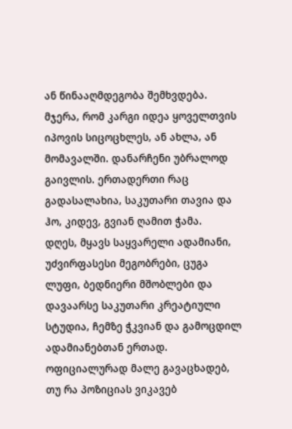ან წინააღმდეგობა შემხვდება. მჯერა, რომ კარგი იდეა ყოველთვის იპოვის სიცოცხლეს, ან ახლა, ან მომავალში. დანარჩენი უბრალოდ გაივლის. ერთადერთი რაც გადასალახია, საკუთარი თავია და ჰო, კიდევ, გვიან ღამით ჭამა.
დღეს, მყავს საყვარელი ადამიანი, უძვირფასესი მეგობრები, ცუგა ლუფი, ბედნიერი მშობლები და დავაარსე საკუთარი კრეატიული სტუდია, ჩემზე ჭკვიან და გამოცდილ ადამიანებთან ერთად. ოფიციალურად მალე გავაცხადებ, თუ რა პოზიციას ვიკავებ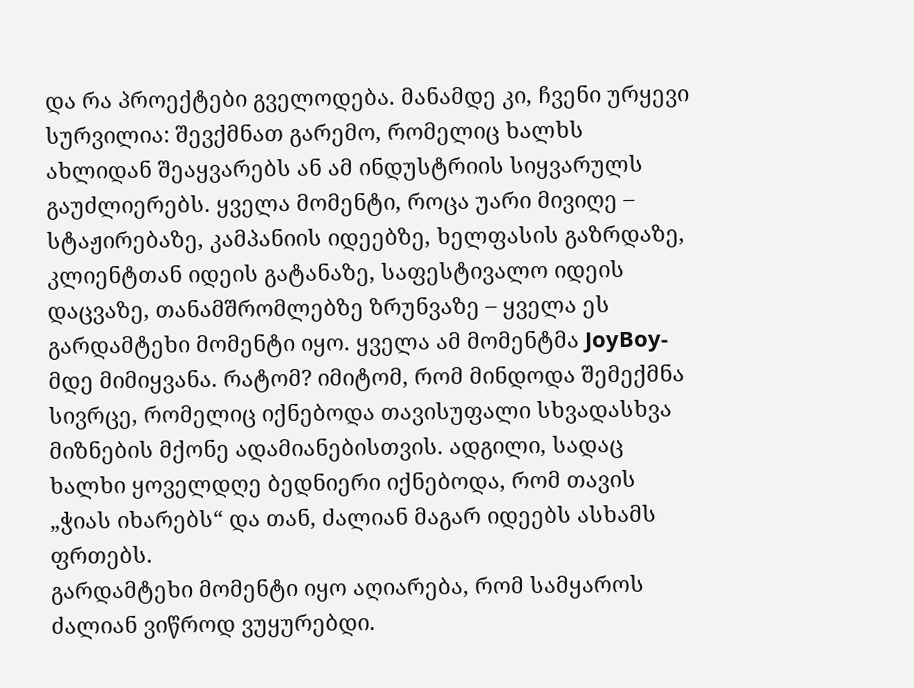და რა პროექტები გველოდება. მანამდე კი, ჩვენი ურყევი სურვილია: შევქმნათ გარემო, რომელიც ხალხს ახლიდან შეაყვარებს ან ამ ინდუსტრიის სიყვარულს გაუძლიერებს. ყველა მომენტი, როცა უარი მივიღე – სტაჟირებაზე, კამპანიის იდეებზე, ხელფასის გაზრდაზე, კლიენტთან იდეის გატანაზე, საფესტივალო იდეის დაცვაზე, თანამშრომლებზე ზრუნვაზე – ყველა ეს გარდამტეხი მომენტი იყო. ყველა ამ მომენტმა JoyBoy-მდე მიმიყვანა. რატომ? იმიტომ, რომ მინდოდა შემექმნა სივრცე, რომელიც იქნებოდა თავისუფალი სხვადასხვა მიზნების მქონე ადამიანებისთვის. ადგილი, სადაც ხალხი ყოველდღე ბედნიერი იქნებოდა, რომ თავის „ჭიას იხარებს“ და თან, ძალიან მაგარ იდეებს ასხამს ფრთებს.
გარდამტეხი მომენტი იყო აღიარება, რომ სამყაროს ძალიან ვიწროდ ვუყურებდი.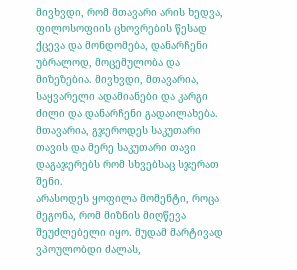მივხვდი, რომ მთავარი არის ხედვა, ფილოსოფიის ცხოვრების წესად ქცევა და მონდომება, დანარჩენი უბრალოდ, მოცემულობა და მიზეზებია. მივხვდი, მთავარია, საყვარელი ადამიანები და კარგი ძილი და დანარჩენი გადაილახება. მთავარია, გჯეროდეს საკუთარი თავის და მერე საკუთარი თავი დაგაჯერებს რომ სხვებსაც სჯერათ შენი.
არასოდეს ყოფილა მომენტი, როცა მეგონა, რომ მიზნის მიღწევა შეუძლებელი იყო. მუდამ მარტივად ვპოულობდი ძალას,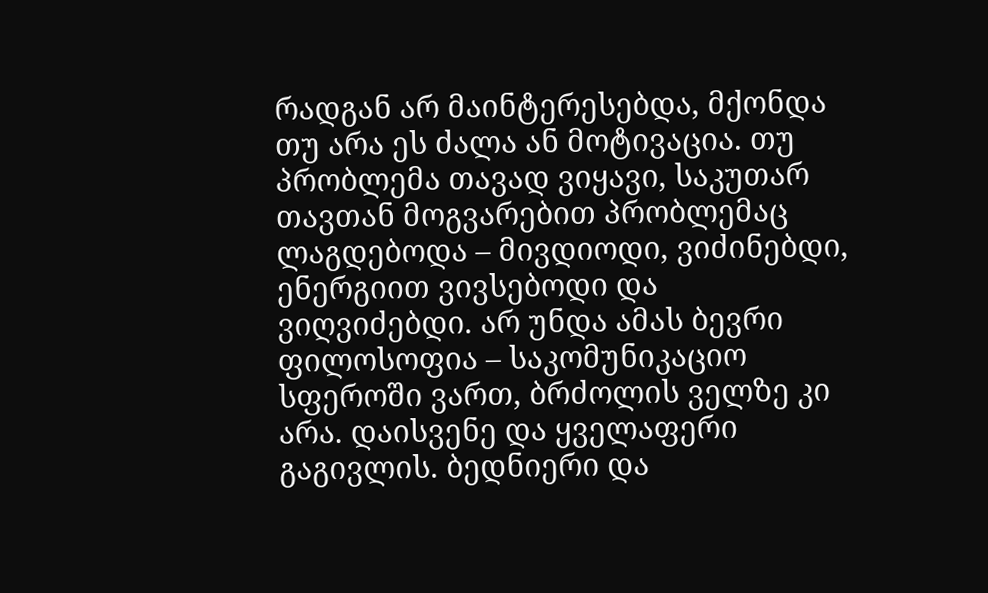რადგან არ მაინტერესებდა, მქონდა თუ არა ეს ძალა ან მოტივაცია. თუ პრობლემა თავად ვიყავი, საკუთარ თავთან მოგვარებით პრობლემაც ლაგდებოდა – მივდიოდი, ვიძინებდი, ენერგიით ვივსებოდი და ვიღვიძებდი. არ უნდა ამას ბევრი ფილოსოფია – საკომუნიკაციო სფეროში ვართ, ბრძოლის ველზე კი არა. დაისვენე და ყველაფერი გაგივლის. ბედნიერი და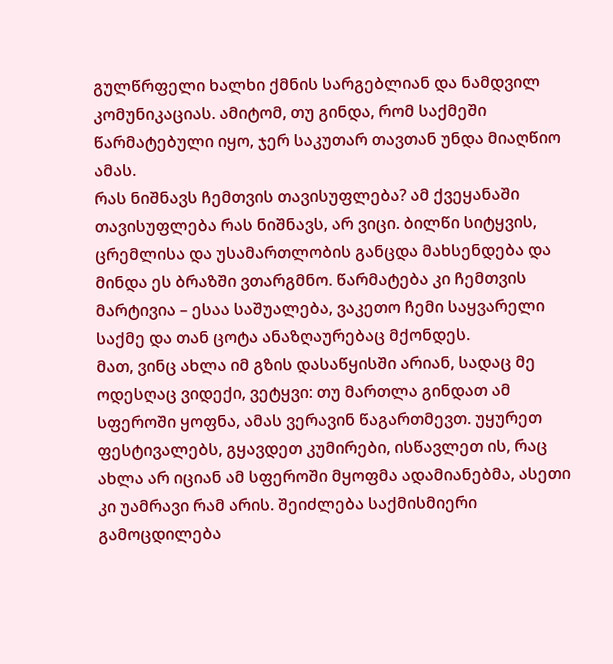გულწრფელი ხალხი ქმნის სარგებლიან და ნამდვილ კომუნიკაციას. ამიტომ, თუ გინდა, რომ საქმეში წარმატებული იყო, ჯერ საკუთარ თავთან უნდა მიაღწიო ამას.
რას ნიშნავს ჩემთვის თავისუფლება? ამ ქვეყანაში თავისუფლება რას ნიშნავს, არ ვიცი. ბილწი სიტყვის, ცრემლისა და უსამართლობის განცდა მახსენდება და მინდა ეს ბრაზში ვთარგმნო. წარმატება კი ჩემთვის მარტივია – ესაა საშუალება, ვაკეთო ჩემი საყვარელი საქმე და თან ცოტა ანაზღაურებაც მქონდეს.
მათ, ვინც ახლა იმ გზის დასაწყისში არიან, სადაც მე ოდესღაც ვიდექი, ვეტყვი: თუ მართლა გინდათ ამ სფეროში ყოფნა, ამას ვერავინ წაგართმევთ. უყურეთ ფესტივალებს, გყავდეთ კუმირები, ისწავლეთ ის, რაც ახლა არ იციან ამ სფეროში მყოფმა ადამიანებმა, ასეთი კი უამრავი რამ არის. შეიძლება საქმისმიერი გამოცდილება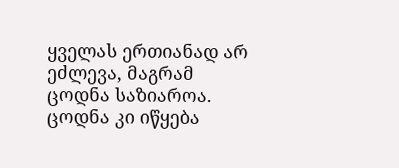ყველას ერთიანად არ ეძლევა, მაგრამ ცოდნა საზიაროა. ცოდნა კი იწყება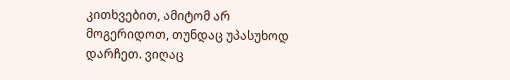კითხვებით, ამიტომ არ მოგერიდოთ, თუნდაც უპასუხოდ დარჩეთ. ვიღაც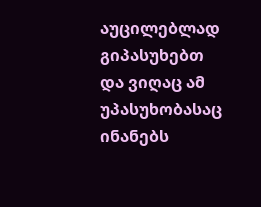აუცილებლად გიპასუხებთ და ვიღაც ამ უპასუხობასაც ინანებს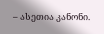– ასეთია კანონი.